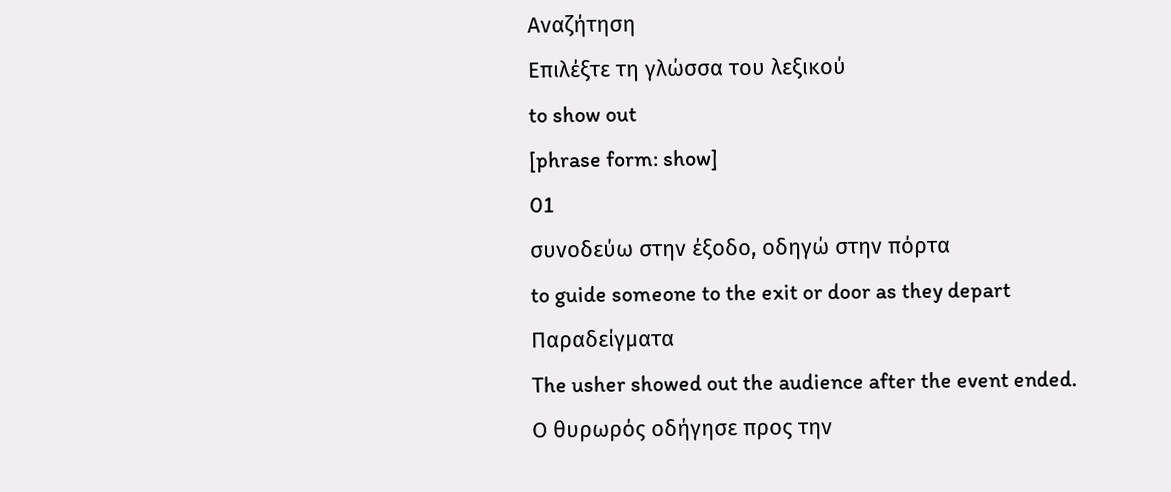Αναζήτηση
Επιλέξτε τη γλώσσα του λεξικού
to show out
[phrase form: show]
01
συνοδεύω στην έξοδο, οδηγώ στην πόρτα
to guide someone to the exit or door as they depart
Παραδείγματα
The usher showed out the audience after the event ended.
Ο θυρωρός οδήγησε προς την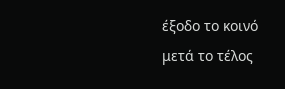έξοδο το κοινό μετά το τέλος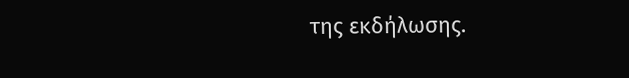της εκδήλωσης.